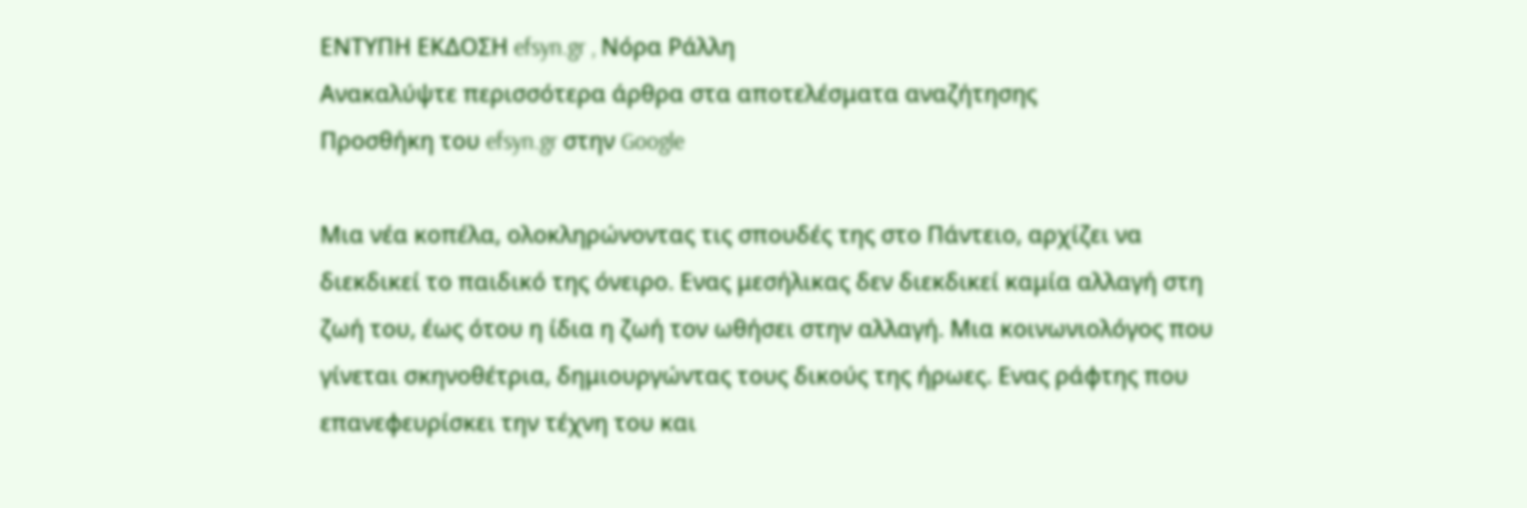ΕΝΤΥΠΗ ΕΚΔΟΣΗ efsyn.gr , Νόρα Ράλλη
Ανακαλύψτε περισσότερα άρθρα στα αποτελέσματα αναζήτησης
Προσθήκη του efsyn.gr στην Google

Μια νέα κοπέλα, ολοκληρώνοντας τις σπουδές της στο Πάντειο, αρχίζει να διεκδικεί το παιδικό της όνειρο. Ενας μεσήλικας δεν διεκδικεί καμία αλλαγή στη ζωή του, έως ότου η ίδια η ζωή τον ωθήσει στην αλλαγή. Μια κοινωνιολόγος που γίνεται σκηνοθέτρια, δημιουργώντας τους δικούς της ήρωες. Ενας ράφτης που επανεφευρίσκει την τέχνη του και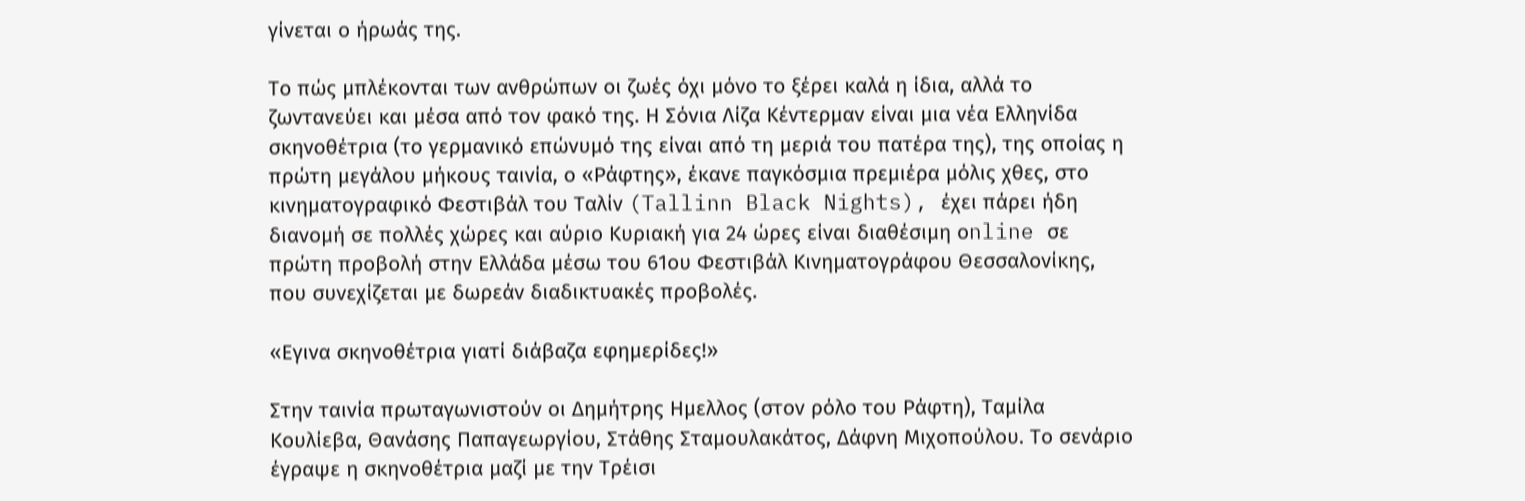γίνεται ο ήρωάς της.

Το πώς μπλέκονται των ανθρώπων οι ζωές όχι μόνο το ξέρει καλά η ίδια, αλλά το ζωντανεύει και μέσα από τον φακό της. Η Σόνια Λίζα Κέντερμαν είναι μια νέα Ελληνίδα σκηνοθέτρια (το γερμανικό επώνυμό της είναι από τη μεριά του πατέρα της), της οποίας η πρώτη μεγάλου μήκους ταινία, ο «Ράφτης», έκανε παγκόσμια πρεμιέρα μόλις χθες, στο κινηματογραφικό Φεστιβάλ του Ταλίν (Tallinn Black Nights), έχει πάρει ήδη διανομή σε πολλές χώρες και αύριο Κυριακή για 24 ώρες είναι διαθέσιμη οnline σε πρώτη προβολή στην Ελλάδα μέσω του 61ου Φεστιβάλ Κινηματογράφου Θεσσαλονίκης, που συνεχίζεται με δωρεάν διαδικτυακές προβολές.

«Εγινα σκηνοθέτρια γιατί διάβαζα εφημερίδες!»

Στην ταινία πρωταγωνιστούν οι Δημήτρης Ημελλος (στον ρόλο του Ράφτη), Ταμίλα Κουλίεβα, Θανάσης Παπαγεωργίου, Στάθης Σταμουλακάτος, Δάφνη Μιχοπούλου. Το σενάριο έγραψε η σκηνοθέτρια μαζί με την Τρέισι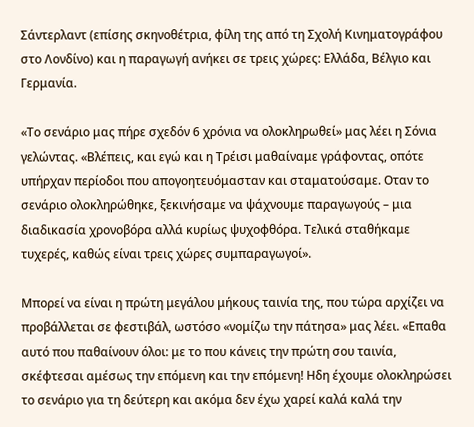Σάντερλαντ (επίσης σκηνοθέτρια, φίλη της από τη Σχολή Κινηματογράφου στο Λονδίνο) και η παραγωγή ανήκει σε τρεις χώρες: Ελλάδα, Βέλγιο και Γερμανία.

«Το σενάριο μας πήρε σχεδόν 6 χρόνια να ολοκληρωθεί» μας λέει η Σόνια γελώντας. «Βλέπεις, και εγώ και η Τρέισι μαθαίναμε γράφοντας, οπότε υπήρχαν περίοδοι που απογοητευόμασταν και σταματούσαμε. Οταν το σενάριο ολοκληρώθηκε, ξεκινήσαμε να ψάχνουμε παραγωγούς – μια διαδικασία χρονοβόρα αλλά κυρίως ψυχοφθόρα. Τελικά σταθήκαμε τυχερές, καθώς είναι τρεις χώρες συμπαραγωγοί».

Μπορεί να είναι η πρώτη μεγάλου μήκους ταινία της, που τώρα αρχίζει να προβάλλεται σε φεστιβάλ, ωστόσο «νομίζω την πάτησα» μας λέει. «Επαθα αυτό που παθαίνουν όλοι: με το που κάνεις την πρώτη σου ταινία, σκέφτεσαι αμέσως την επόμενη και την επόμενη! Ηδη έχουμε ολοκληρώσει το σενάριο για τη δεύτερη και ακόμα δεν έχω χαρεί καλά καλά την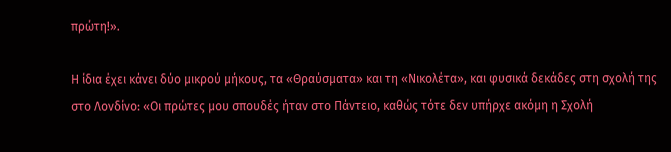πρώτη!».

Η ίδια έχει κάνει δύο μικρού μήκους, τα «Θραύσματα» και τη «Νικολέτα», και φυσικά δεκάδες στη σχολή της στο Λονδίνο: «Οι πρώτες μου σπουδές ήταν στο Πάντειο, καθώς τότε δεν υπήρχε ακόμη η Σχολή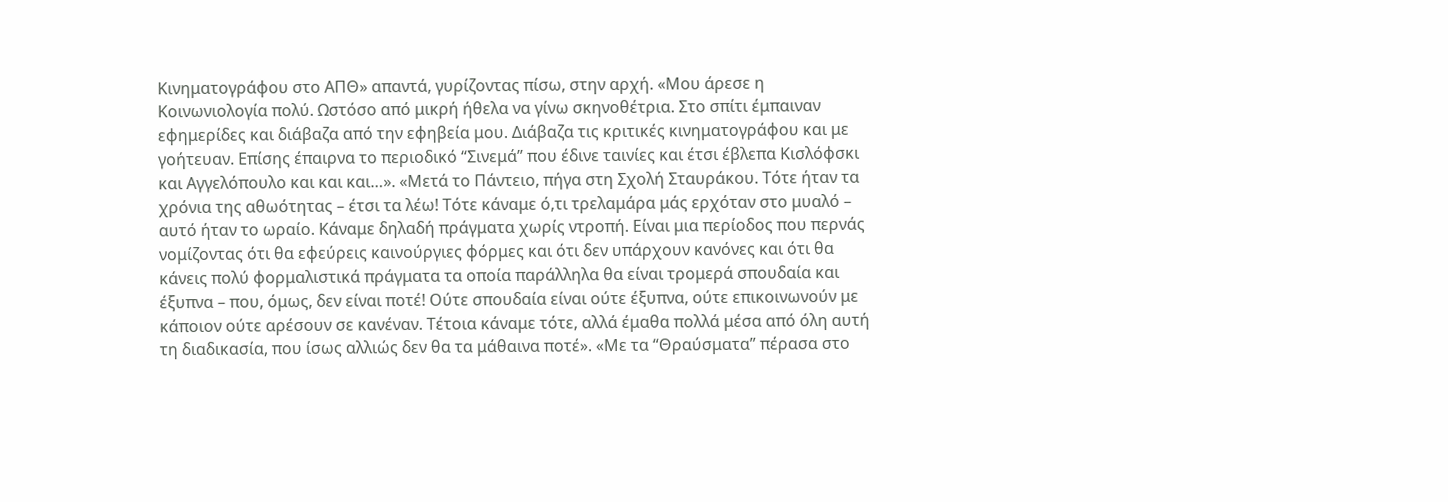Κινηματογράφου στο ΑΠΘ» απαντά, γυρίζοντας πίσω, στην αρχή. «Μου άρεσε η Κοινωνιολογία πολύ. Ωστόσο από μικρή ήθελα να γίνω σκηνοθέτρια. Στο σπίτι έμπαιναν εφημερίδες και διάβαζα από την εφηβεία μου. Διάβαζα τις κριτικές κινηματογράφου και με γοήτευαν. Επίσης έπαιρνα το περιοδικό “Σινεμά” που έδινε ταινίες και έτσι έβλεπα Κισλόφσκι και Αγγελόπουλο και και και…». «Μετά το Πάντειο, πήγα στη Σχολή Σταυράκου. Τότε ήταν τα χρόνια της αθωότητας – έτσι τα λέω! Τότε κάναμε ό,τι τρελαμάρα μάς ερχόταν στο μυαλό – αυτό ήταν το ωραίο. Κάναμε δηλαδή πράγματα χωρίς ντροπή. Είναι μια περίοδος που περνάς νομίζοντας ότι θα εφεύρεις καινούργιες φόρμες και ότι δεν υπάρχουν κανόνες και ότι θα κάνεις πολύ φορμαλιστικά πράγματα τα οποία παράλληλα θα είναι τρομερά σπουδαία και έξυπνα – που, όμως, δεν είναι ποτέ! Ούτε σπουδαία είναι ούτε έξυπνα, ούτε επικοινωνούν με κάποιον ούτε αρέσουν σε κανέναν. Τέτοια κάναμε τότε, αλλά έμαθα πολλά μέσα από όλη αυτή τη διαδικασία, που ίσως αλλιώς δεν θα τα μάθαινα ποτέ». «Με τα “Θραύσματα” πέρασα στο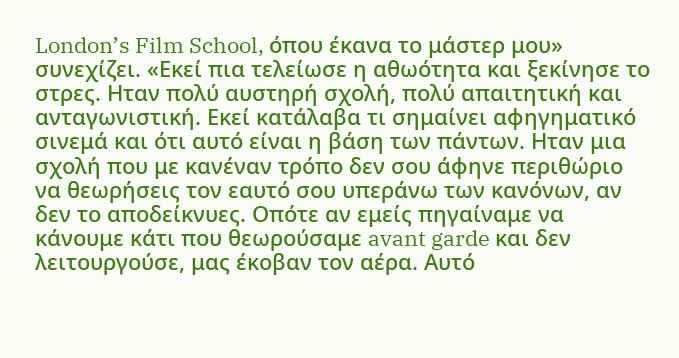London’s Film School, όπου έκανα το μάστερ μου» συνεχίζει. «Εκεί πια τελείωσε η αθωότητα και ξεκίνησε το στρες. Ηταν πολύ αυστηρή σχολή, πολύ απαιτητική και ανταγωνιστική. Εκεί κατάλαβα τι σημαίνει αφηγηματικό σινεμά και ότι αυτό είναι η βάση των πάντων. Ηταν μια σχολή που με κανέναν τρόπο δεν σου άφηνε περιθώριο να θεωρήσεις τον εαυτό σου υπεράνω των κανόνων, αν δεν το αποδείκνυες. Οπότε αν εμείς πηγαίναμε να κάνουμε κάτι που θεωρούσαμε avant garde και δεν λειτουργούσε, μας έκοβαν τον αέρα. Αυτό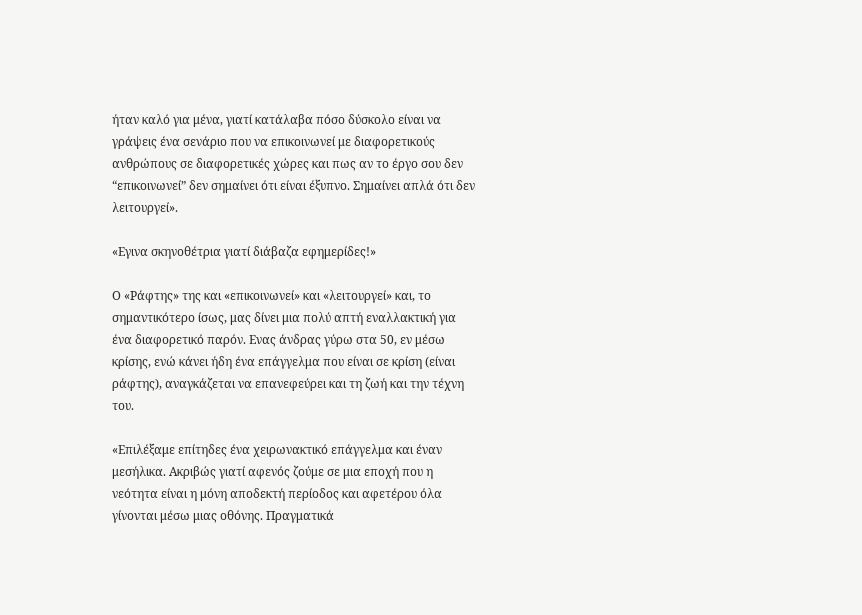ήταν καλό για μένα, γιατί κατάλαβα πόσο δύσκολο είναι να γράψεις ένα σενάριο που να επικοινωνεί με διαφορετικούς ανθρώπους σε διαφορετικές χώρες και πως αν το έργο σου δεν “επικοινωνεί” δεν σημαίνει ότι είναι έξυπνο. Σημαίνει απλά ότι δεν λειτουργεί».

«Εγινα σκηνοθέτρια γιατί διάβαζα εφημερίδες!»

Ο «Ράφτης» της και «επικοινωνεί» και «λειτουργεί» και, το σημαντικότερο ίσως, μας δίνει μια πολύ απτή εναλλακτική για ένα διαφορετικό παρόν. Ενας άνδρας γύρω στα 50, εν μέσω κρίσης, ενώ κάνει ήδη ένα επάγγελμα που είναι σε κρίση (είναι ράφτης), αναγκάζεται να επανεφεύρει και τη ζωή και την τέχνη του.

«Επιλέξαμε επίτηδες ένα χειρωνακτικό επάγγελμα και έναν μεσήλικα. Ακριβώς γιατί αφενός ζούμε σε μια εποχή που η νεότητα είναι η μόνη αποδεκτή περίοδος και αφετέρου όλα γίνονται μέσω μιας οθόνης. Πραγματικά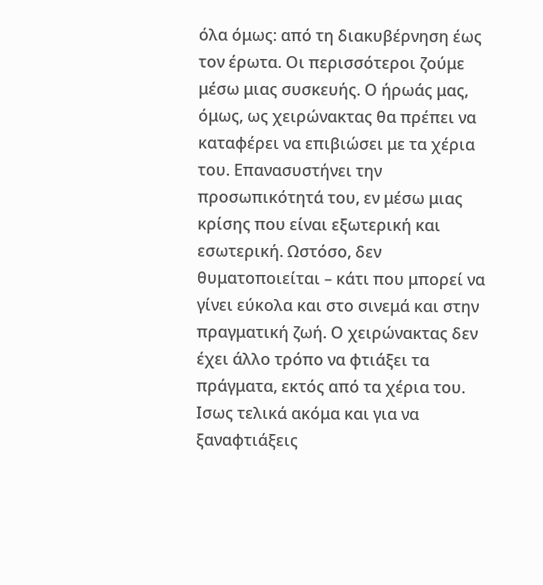όλα όμως: από τη διακυβέρνηση έως τον έρωτα. Οι περισσότεροι ζούμε μέσω μιας συσκευής. Ο ήρωάς μας, όμως, ως χειρώνακτας θα πρέπει να καταφέρει να επιβιώσει με τα χέρια του. Επανασυστήνει την προσωπικότητά του, εν μέσω μιας κρίσης που είναι εξωτερική και εσωτερική. Ωστόσο, δεν θυματοποιείται – κάτι που μπορεί να γίνει εύκολα και στο σινεμά και στην πραγματική ζωή. Ο χειρώνακτας δεν έχει άλλο τρόπο να φτιάξει τα πράγματα, εκτός από τα χέρια του. Ισως τελικά ακόμα και για να ξαναφτιάξεις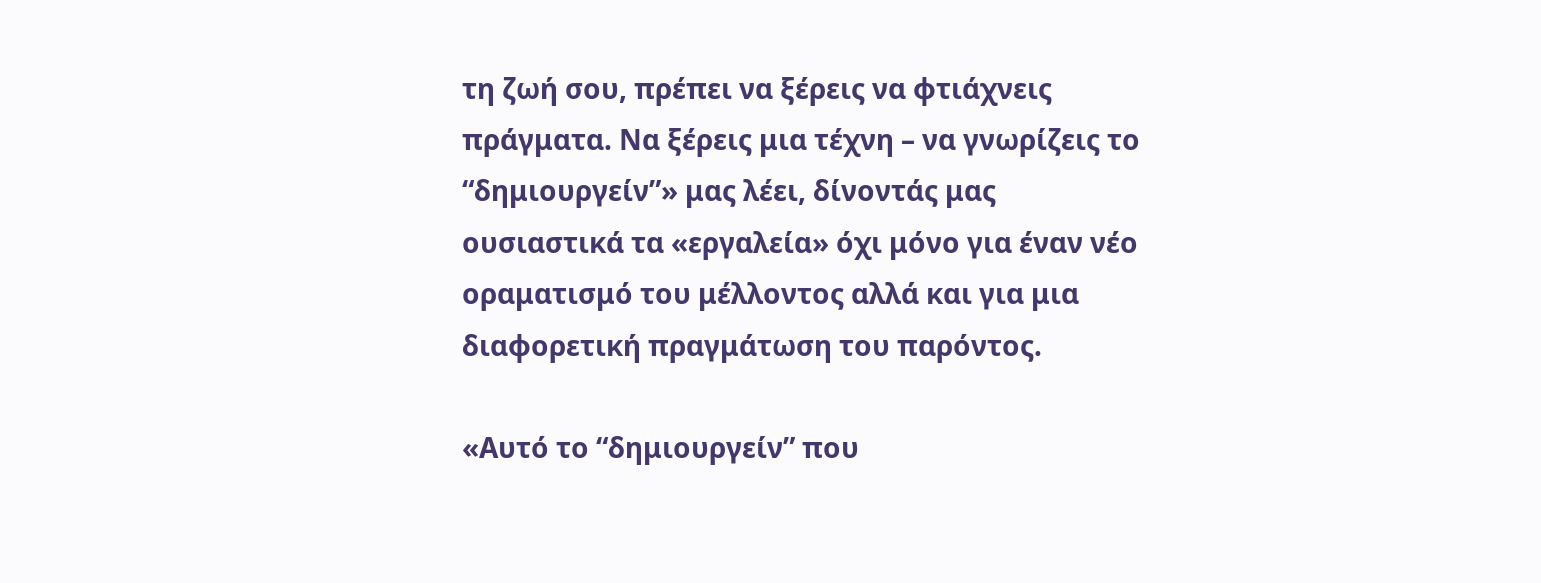τη ζωή σου, πρέπει να ξέρεις να φτιάχνεις πράγματα. Να ξέρεις μια τέχνη – να γνωρίζεις το “δημιουργείν”» μας λέει, δίνοντάς μας ουσιαστικά τα «εργαλεία» όχι μόνο για έναν νέο οραματισμό του μέλλοντος αλλά και για μια διαφορετική πραγμάτωση του παρόντος.

«Αυτό το “δημιουργείν” που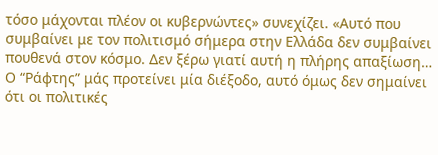τόσο μάχονται πλέον οι κυβερνώντες» συνεχίζει. «Αυτό που συμβαίνει με τον πολιτισμό σήμερα στην Ελλάδα δεν συμβαίνει πουθενά στον κόσμο. Δεν ξέρω γιατί αυτή η πλήρης απαξίωση… Ο “Ράφτης” μάς προτείνει μία διέξοδο, αυτό όμως δεν σημαίνει ότι οι πολιτικές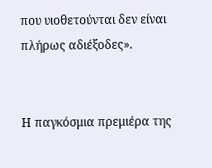που υιοθετούνται δεν είναι πλήρως αδιέξοδες».


Η παγκόσμια πρεμιέρα της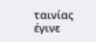ταινίας έγινε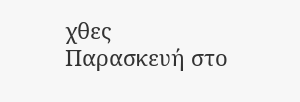χθες Παρασκευή στο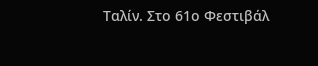Ταλίν. Στο 61ο Φεστιβάλ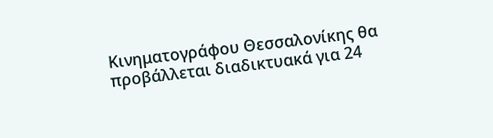Κινηματογράφου Θεσσαλονίκης θα προβάλλεται διαδικτυακά για 24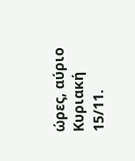ώρες, αύριο Κυριακή 15/11.